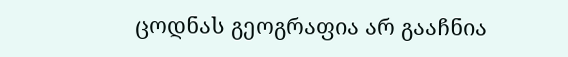ცოდნას გეოგრაფია არ გააჩნია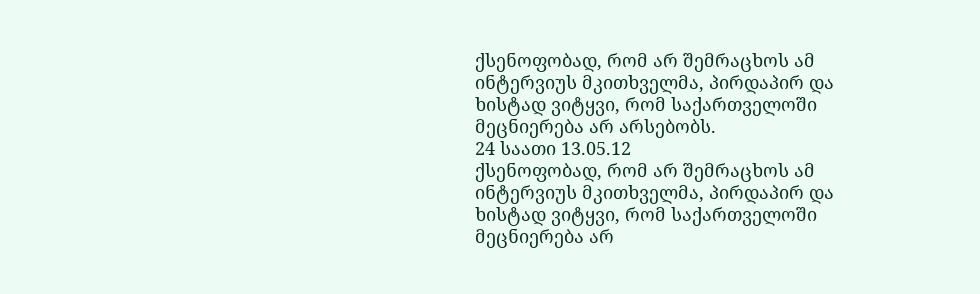ქსენოფობად, რომ არ შემრაცხოს ამ ინტერვიუს მკითხველმა, პირდაპირ და ხისტად ვიტყვი, რომ საქართველოში მეცნიერება არ არსებობს.
24 საათი 13.05.12
ქსენოფობად, რომ არ შემრაცხოს ამ ინტერვიუს მკითხველმა, პირდაპირ და ხისტად ვიტყვი, რომ საქართველოში მეცნიერება არ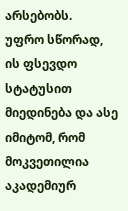არსებობს.
უფრო სწორად, ის ფსევდო სტატუსით მიედინება და ასე იმიტომ, რომ მოკვეთილია აკადემიურ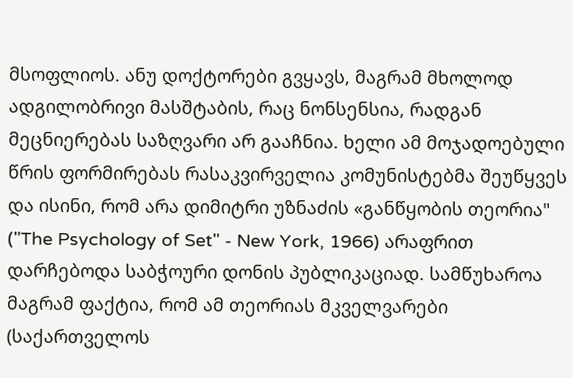მსოფლიოს. ანუ დოქტორები გვყავს, მაგრამ მხოლოდ ადგილობრივი მასშტაბის, რაც ნონსენსია, რადგან მეცნიერებას საზღვარი არ გააჩნია. ხელი ამ მოჯადოებული წრის ფორმირებას რასაკვირველია კომუნისტებმა შეუწყვეს და ისინი, რომ არა დიმიტრი უზნაძის «განწყობის თეორია" ("The Psychology of Set" - New York, 1966) არაფრით დარჩებოდა საბჭოური დონის პუბლიკაციად. სამწუხაროა მაგრამ ფაქტია, რომ ამ თეორიას მკველვარები (საქართველოს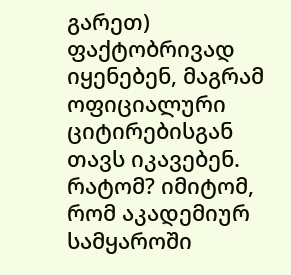გარეთ) ფაქტობრივად იყენებენ, მაგრამ ოფიციალური ციტირებისგან თავს იკავებენ. რატომ? იმიტომ, რომ აკადემიურ სამყაროში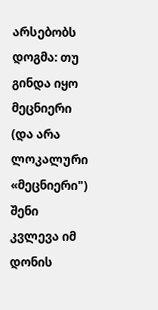არსებობს დოგმა: თუ გინდა იყო მეცნიერი (და არა ლოკალური «მეცნიერი") შენი კვლევა იმ დონის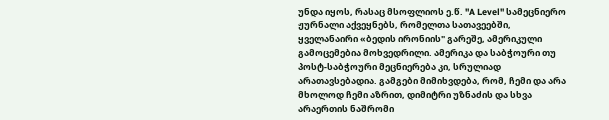უნდა იყოს, რასაც მსოფლიოს ე.წ. "A Level" სამეცნიერო ჟურნალი აქვეყნებს, რომელთა სათავეებში, ყველანაირი «ბედის ირონიის" გარეშე, ამერიკული გამოცემებია მოხვედრილი. ამერიკა და საბჭოური თუ პოსტ-საბჭოური მეცნიერება კი, სრულიად არათავსებადია. გამგები მიმიხვდება, რომ, ჩემი და არა მხოლოდ ჩემი აზრით, დიმიტრი უზნაძის და სხვა არაერთის ნაშრომი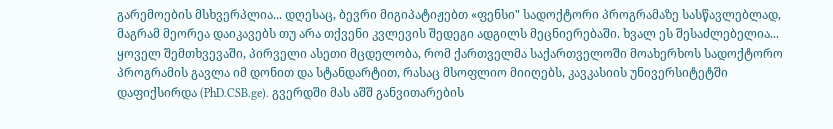გარემოების მსხვერპლია... დღესაც, ბევრი მიგიპატიჟებთ «ფენსი" სადოქტორი პროგრამაზე სასწავლებლად, მაგრამ მეორეა დაიკავებს თუ არა თქვენი კვლევის შედეგი ადგილს მეცნიერებაში. ხვალ ეს შესაძლებელია... ყოველ შემთხვევაში, პირველი ასეთი მცდელობა, რომ ქართველმა საქართველოში მოახერხოს სადოქტორო პროგრამის გავლა იმ დონით და სტანდარტით, რასაც მსოფლიო მიიღებს, კავკასიის უნივერსიტეტში დაფიქსირდა (PhD.CSB.ge). გვერდში მას აშშ განვითარების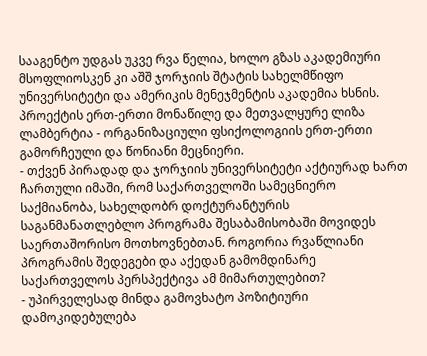სააგენტო უდგას უკვე რვა წელია, ხოლო გზას აკადემიური მსოფლიოსკენ კი აშშ ჯორჯიის შტატის სახელმწიფო უნივერსიტეტი და ამერიკის მენეჯმენტის აკადემია ხსნის. პროექტის ერთ-ერთი მონაწილე და მეთვალყურე ლიზა ლამბერტია - ორგანიზაციული ფსიქოლოგიის ერთ-ერთი გამორჩეული და წონიანი მეცნიერი.
- თქვენ პირადად და ჯორჯიის უნივერსიტეტი აქტიურად ხართ ჩართული იმაში, რომ საქართველოში სამეცნიერო საქმიანობა, სახელდობრ დოქტურანტურის საგანმანათლებლო პროგრამა შესაბამისობაში მოვიდეს საერთაშორისო მოთხოვნებთან. როგორია რვაწლიანი პროგრამის შედეგები და აქედან გამომდინარე საქართველოს პერსპექტივა ამ მიმართულებით?
- უპირველესად მინდა გამოვხატო პოზიტიური დამოკიდებულება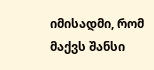იმისადმი, რომ მაქვს შანსი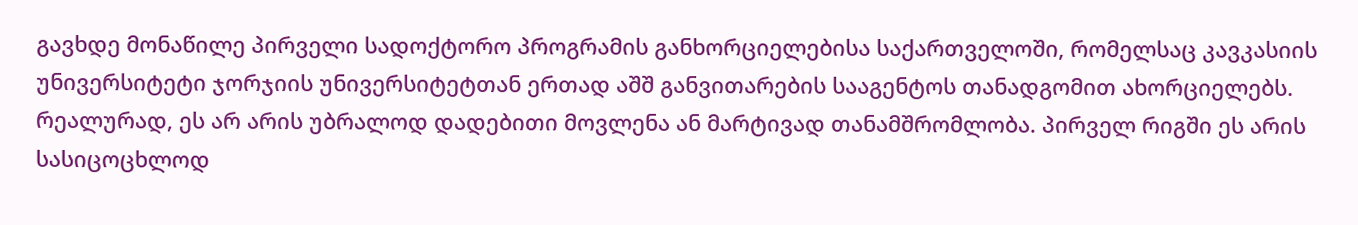გავხდე მონაწილე პირველი სადოქტორო პროგრამის განხორციელებისა საქართველოში, რომელსაც კავკასიის უნივერსიტეტი ჯორჯიის უნივერსიტეტთან ერთად აშშ განვითარების სააგენტოს თანადგომით ახორციელებს. რეალურად, ეს არ არის უბრალოდ დადებითი მოვლენა ან მარტივად თანამშრომლობა. პირველ რიგში ეს არის სასიცოცხლოდ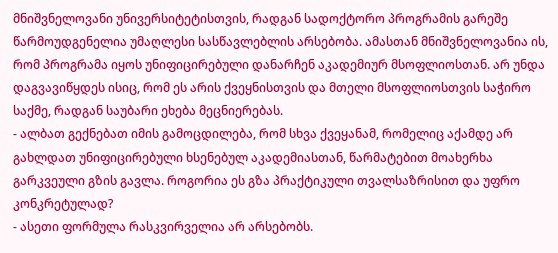მნიშვნელოვანი უნივერსიტეტისთვის, რადგან სადოქტორო პროგრამის გარეშე წარმოუდგენელია უმაღლესი სასწავლებლის არსებობა. ამასთან მნიშვნელოვანია ის, რომ პროგრამა იყოს უნიფიცირებული დანარჩენ აკადემიურ მსოფლიოსთან. არ უნდა დაგვავიწყდეს ისიც, რომ ეს არის ქვეყნისთვის და მთელი მსოფლიოსთვის საჭირო საქმე, რადგან საუბარი ეხება მეცნიერებას.
- ალბათ გექნებათ იმის გამოცდილება, რომ სხვა ქვეყანამ, რომელიც აქამდე არ გახლდათ უნიფიცირებული ხსენებულ აკადემიასთან, წარმატებით მოახერხა გარკვეული გზის გავლა. როგორია ეს გზა პრაქტიკული თვალსაზრისით და უფრო კონკრეტულად?
- ასეთი ფორმულა რასკვირველია არ არსებობს.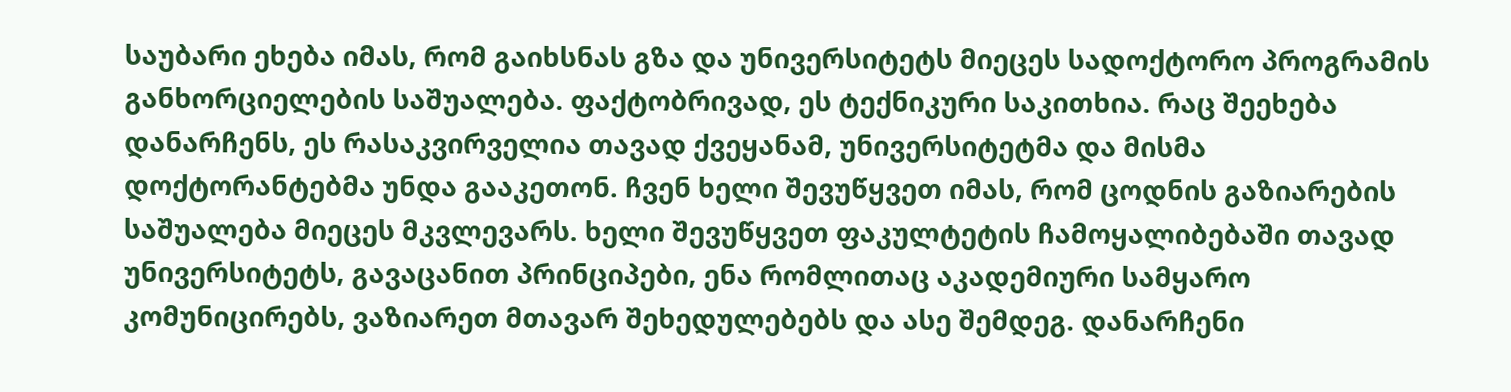საუბარი ეხება იმას, რომ გაიხსნას გზა და უნივერსიტეტს მიეცეს სადოქტორო პროგრამის განხორციელების საშუალება. ფაქტობრივად, ეს ტექნიკური საკითხია. რაც შეეხება დანარჩენს, ეს რასაკვირველია თავად ქვეყანამ, უნივერსიტეტმა და მისმა დოქტორანტებმა უნდა გააკეთონ. ჩვენ ხელი შევუწყვეთ იმას, რომ ცოდნის გაზიარების საშუალება მიეცეს მკვლევარს. ხელი შევუწყვეთ ფაკულტეტის ჩამოყალიბებაში თავად უნივერსიტეტს, გავაცანით პრინციპები, ენა რომლითაც აკადემიური სამყარო კომუნიცირებს, ვაზიარეთ მთავარ შეხედულებებს და ასე შემდეგ. დანარჩენი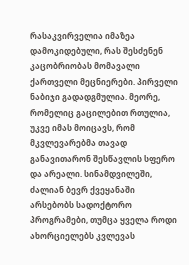რასაკვირველია იმაზეა დამოკიდებული, რას შესძენენ კაცობრიობას მომავალი ქართველი მეცნიერები. პირველი ნაბიჯი გადადგმულია. მეორე, რომელიც გაცილებით რთულია, უკვე იმას მოიცავს, რომ მკვლევარებმა თავად განავითარონ შესწავლის სფერო და არეალი. სინამდვილეში, ძალიან ბევრ ქვეყანაში არსებობს სადოქტორო პროგრამები, თუმცა ყველა როდი ახორციელებს კვლევას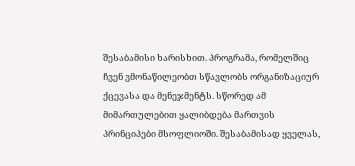შესაბამისი ხარისხით. პროგრამა, რომელშიც ჩვენ ვმონაწილეობთ სწავლობს ორგანიზაციურ ქცევასა და მენეჯმენტს. სწორედ ამ მიმართულებით ყალიბდება მართვის პრინციპები მსოფლიოში. შესაბამისად ყველას,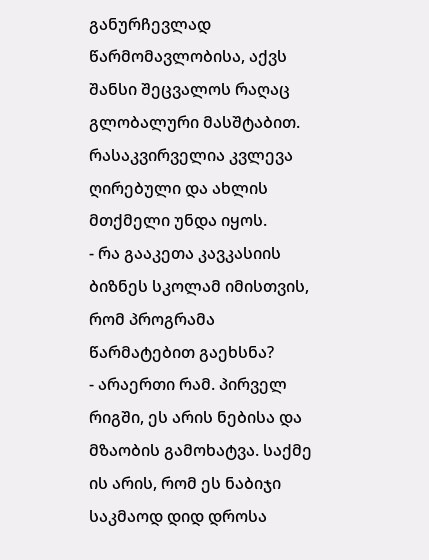განურჩევლად წარმომავლობისა, აქვს შანსი შეცვალოს რაღაც გლობალური მასშტაბით. რასაკვირველია კვლევა ღირებული და ახლის მთქმელი უნდა იყოს.
- რა გააკეთა კავკასიის ბიზნეს სკოლამ იმისთვის, რომ პროგრამა წარმატებით გაეხსნა?
- არაერთი რამ. პირველ რიგში, ეს არის ნებისა და მზაობის გამოხატვა. საქმე ის არის, რომ ეს ნაბიჯი საკმაოდ დიდ დროსა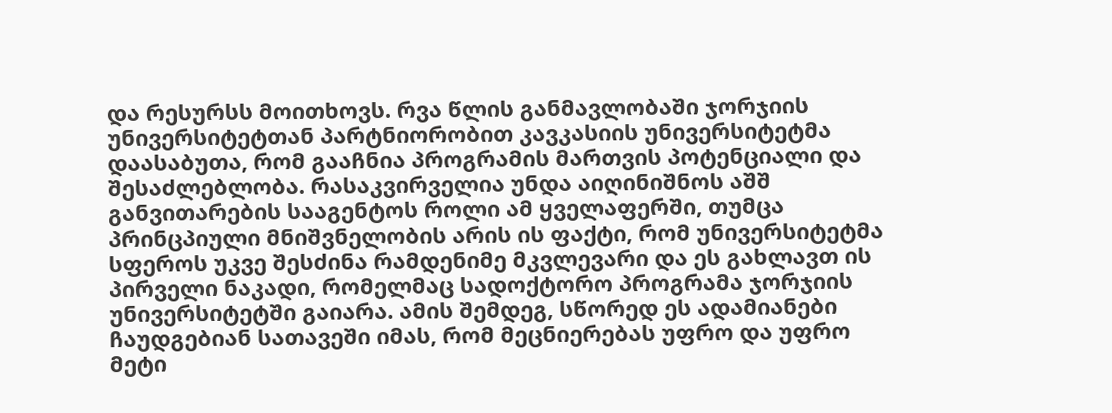და რესურსს მოითხოვს. რვა წლის განმავლობაში ჯორჯიის უნივერსიტეტთან პარტნიორობით კავკასიის უნივერსიტეტმა დაასაბუთა, რომ გააჩნია პროგრამის მართვის პოტენციალი და შესაძლებლობა. რასაკვირველია უნდა აიღინიშნოს აშშ განვითარების სააგენტოს როლი ამ ყველაფერში, თუმცა პრინცპიული მნიშვნელობის არის ის ფაქტი, რომ უნივერსიტეტმა სფეროს უკვე შესძინა რამდენიმე მკვლევარი და ეს გახლავთ ის პირველი ნაკადი, რომელმაც სადოქტორო პროგრამა ჯორჯიის უნივერსიტეტში გაიარა. ამის შემდეგ, სწორედ ეს ადამიანები ჩაუდგებიან სათავეში იმას, რომ მეცნიერებას უფრო და უფრო მეტი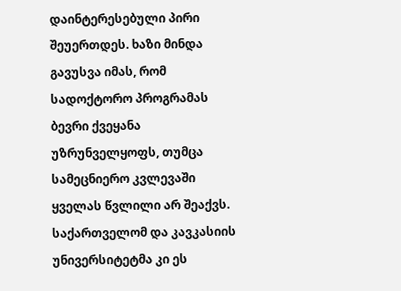დაინტერესებული პირი შეუერთდეს. ხაზი მინდა გავუსვა იმას, რომ სადოქტორო პროგრამას ბევრი ქვეყანა უზრუნველყოფს, თუმცა სამეცნიერო კვლევაში ყველას წვლილი არ შეაქვს. საქართველომ და კავკასიის უნივერსიტეტმა კი ეს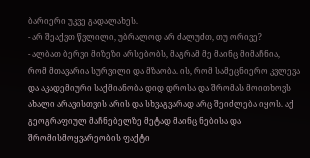ბარიერი უკვე გადალახეს.
- არ შეაქვთ წვლილი, უბრალოდ არ ძალუძთ, თუ ორივე?
- ალბათ ბერვი მიზეზი არსებობს, მაგრამ მე მაინც მიმაჩნია, რომ მთავარია სურვილი და მზაობა. ის, რომ სამეცნიერო კვლევა და აკადემიური საქმიანობა დიდ დროსა და შრომას მოითხოვს ახალი არავისთვის არის და სხვაგვარად არც შეიძლება იყოს. აქ გეოგრაფიულ მაჩნებელზე მეტად მაინც ნებისა და შრომისმოყვარეობის ფაქტი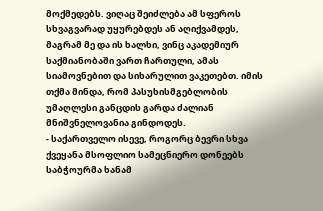მოქმედებს. ვიღაც შეიძლება ამ სფეროს სხვაგვარად უყურებდეს ან აღიქვამდეს, მაგრამ მე და ის ხალხი, ვინც აკადემიურ საქმიანობაში ვართ ჩართული, ამას სიამოვნებით და სიხარულით ვაკეთებთ. იმის თქმა მინდა, რომ პასუხისმგებლობის უმაღლესი განცდის გარდა ძალიან მნიშვნელოვანია გინდოდეს.
- საქართველო ისევე, როგორც ბევრი სხვა ქვეყანა მსოფლიო სამეცნიერო დონეებს საბჭოურმა ხანამ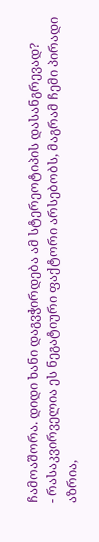ჩამოაშორა. დიდი ხანი დაგვჭირდება ამ სტერეოტიპის დასანგრევად?
- რასაკვირველია ეს ნეგატიური ფაქტორი არსებობს, მაგრამ ჩემი პირადი აზრია,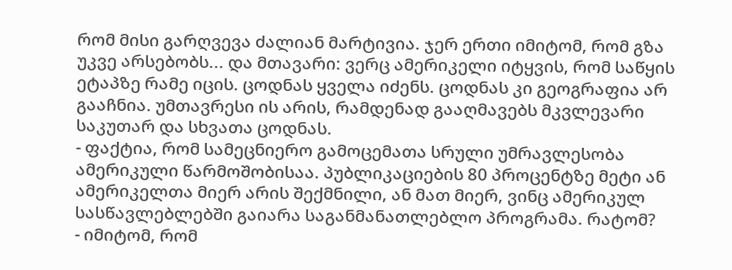რომ მისი გარღვევა ძალიან მარტივია. ჯერ ერთი იმიტომ, რომ გზა უკვე არსებობს... და მთავარი: ვერც ამერიკელი იტყვის, რომ საწყის ეტაპზე რამე იცის. ცოდნას ყველა იძენს. ცოდნას კი გეოგრაფია არ გააჩნია. უმთავრესი ის არის, რამდენად გააღმავებს მკვლევარი საკუთარ და სხვათა ცოდნას.
- ფაქტია, რომ სამეცნიერო გამოცემათა სრული უმრავლესობა ამერიკული წარმოშობისაა. პუბლიკაციების 80 პროცენტზე მეტი ან ამერიკელთა მიერ არის შექმნილი, ან მათ მიერ, ვინც ამერიკულ სასწავლებლებში გაიარა საგანმანათლებლო პროგრამა. რატომ?
- იმიტომ, რომ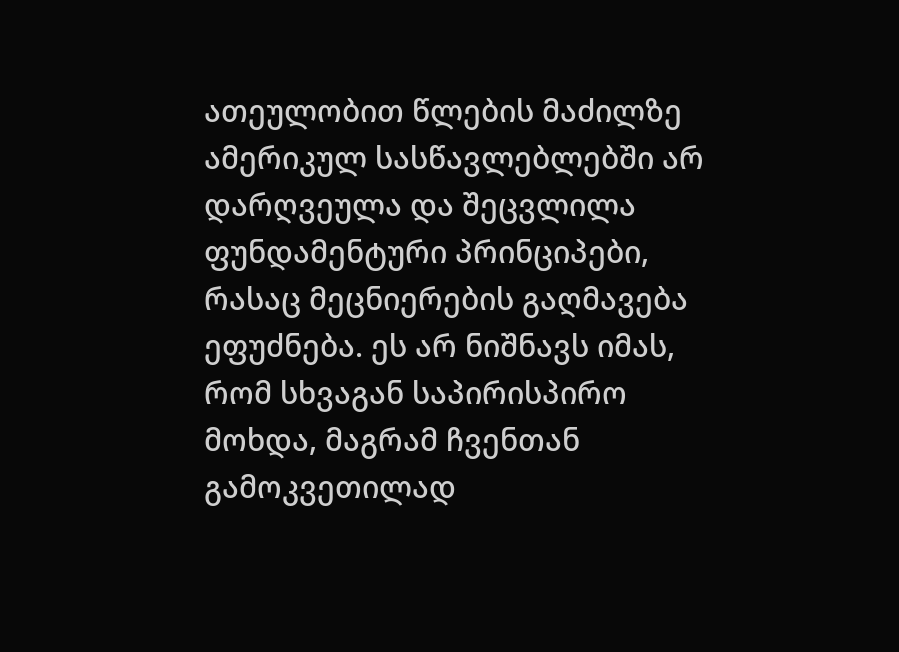ათეულობით წლების მაძილზე ამერიკულ სასწავლებლებში არ დარღვეულა და შეცვლილა ფუნდამენტური პრინციპები, რასაც მეცნიერების გაღმავება ეფუძნება. ეს არ ნიშნავს იმას, რომ სხვაგან საპირისპირო მოხდა, მაგრამ ჩვენთან გამოკვეთილად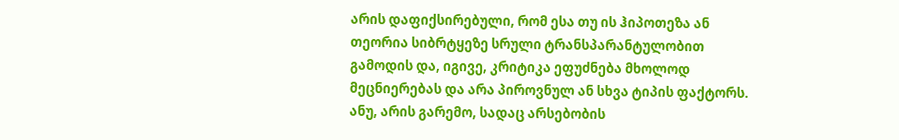არის დაფიქსირებული, რომ ესა თუ ის ჰიპოთეზა ან თეორია სიბრტყეზე სრული ტრანსპარანტულობით გამოდის და, იგივე, კრიტიკა ეფუძნება მხოლოდ მეცნიერებას და არა პიროვნულ ან სხვა ტიპის ფაქტორს. ანუ, არის გარემო, სადაც არსებობის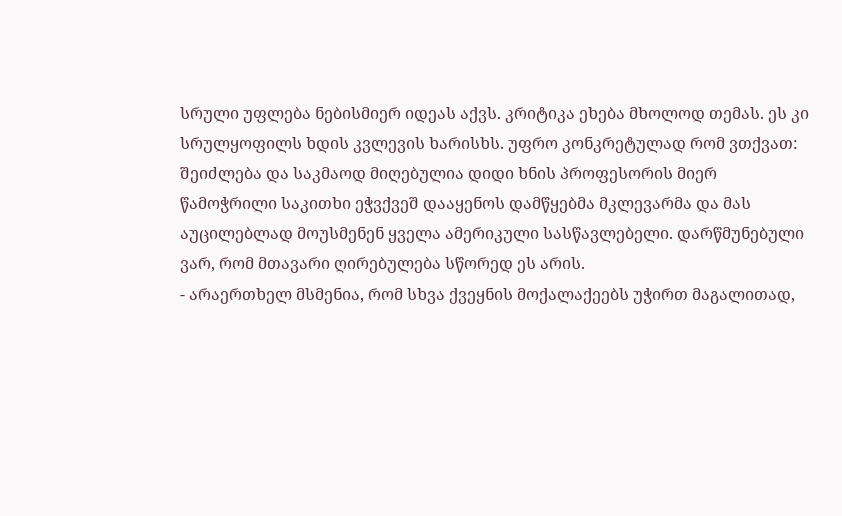სრული უფლება ნებისმიერ იდეას აქვს. კრიტიკა ეხება მხოლოდ თემას. ეს კი სრულყოფილს ხდის კვლევის ხარისხს. უფრო კონკრეტულად რომ ვთქვათ: შეიძლება და საკმაოდ მიღებულია დიდი ხნის პროფესორის მიერ წამოჭრილი საკითხი ეჭვქვეშ დააყენოს დამწყებმა მკლევარმა და მას აუცილებლად მოუსმენენ ყველა ამერიკული სასწავლებელი. დარწმუნებული ვარ, რომ მთავარი ღირებულება სწორედ ეს არის.
- არაერთხელ მსმენია, რომ სხვა ქვეყნის მოქალაქეებს უჭირთ მაგალითად,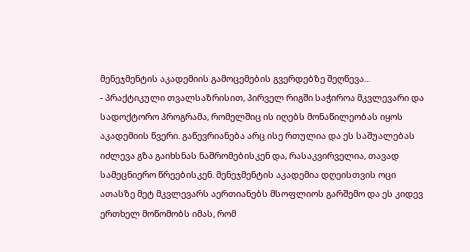მენეჯმენტის აკადემიის გამოცემების გვერდებზე შეღწევა...
- პრაქტიკული თვალსაზრისით, პირველ რიგში საჭიროა მკვლევარი და სადოქტორო პროგრამა, რომელშიც ის იღებს მონაწილეობას იყოს აკადემიის წვერი. გაწევრიანება არც ისე რთულია და ეს საშუალებას იძლევა გზა გაიხსნას ნაშრომებისკენ და, რასაკვირველია, თავად სამეცნიერო წრეებისკენ. მენეჯმენტის აკადემია დღეისთვის ოცი ათასზე მეტ მკვლევარს აერთიანებს მსოფლიოს გარშემო და ეს კიდევ ერთხელ მოწომობს იმას, რომ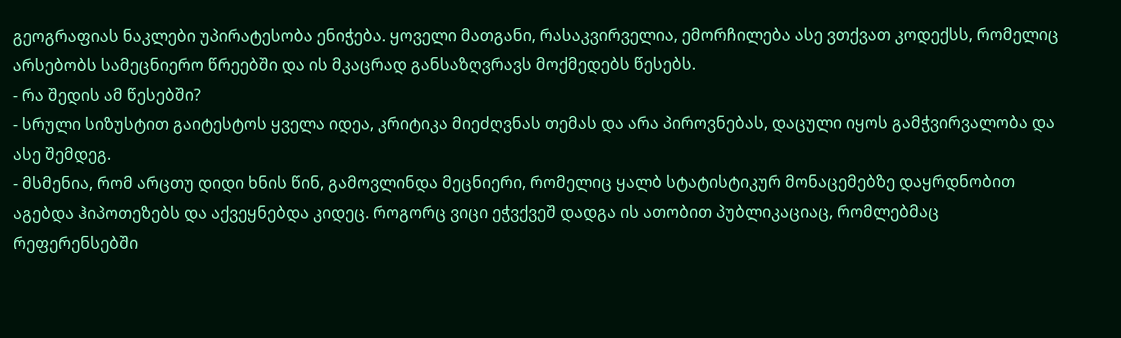გეოგრაფიას ნაკლები უპირატესობა ენიჭება. ყოველი მათგანი, რასაკვირველია, ემორჩილება ასე ვთქვათ კოდექსს, რომელიც არსებობს სამეცნიერო წრეებში და ის მკაცრად განსაზღვრავს მოქმედებს წესებს.
- რა შედის ამ წესებში?
- სრული სიზუსტით გაიტესტოს ყველა იდეა, კრიტიკა მიეძღვნას თემას და არა პიროვნებას, დაცული იყოს გამჭვირვალობა და ასე შემდეგ.
- მსმენია, რომ არცთუ დიდი ხნის წინ, გამოვლინდა მეცნიერი, რომელიც ყალბ სტატისტიკურ მონაცემებზე დაყრდნობით აგებდა ჰიპოთეზებს და აქვეყნებდა კიდეც. როგორც ვიცი ეჭვქვეშ დადგა ის ათობით პუბლიკაციაც, რომლებმაც რეფერენსებში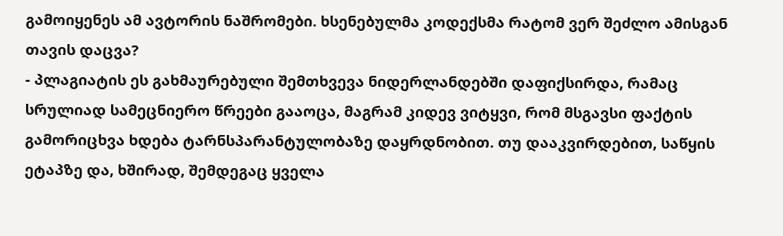გამოიყენეს ამ ავტორის ნაშრომები. ხსენებულმა კოდექსმა რატომ ვერ შეძლო ამისგან თავის დაცვა?
- პლაგიატის ეს გახმაურებული შემთხვევა ნიდერლანდებში დაფიქსირდა, რამაც სრულიად სამეცნიერო წრეები გააოცა, მაგრამ კიდევ ვიტყვი, რომ მსგავსი ფაქტის გამორიცხვა ხდება ტარნსპარანტულობაზე დაყრდნობით. თუ დააკვირდებით, საწყის ეტაპზე და, ხშირად, შემდეგაც ყველა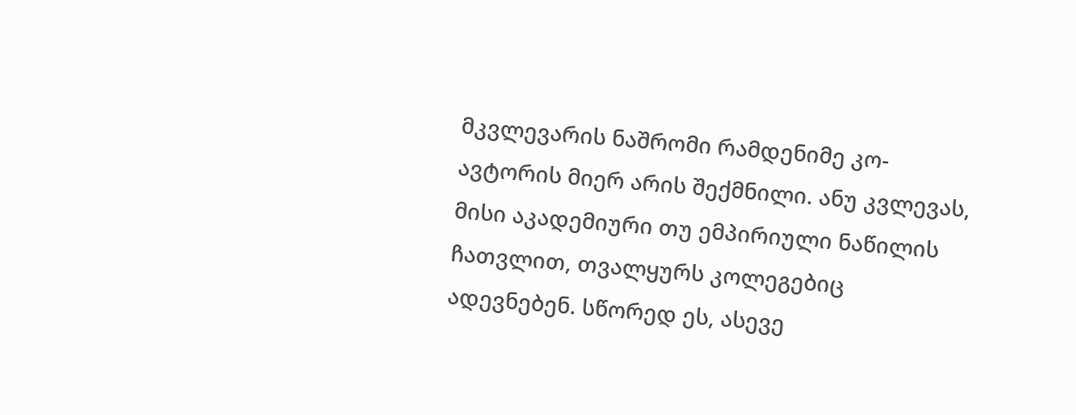მკვლევარის ნაშრომი რამდენიმე კო-ავტორის მიერ არის შექმნილი. ანუ კვლევას, მისი აკადემიური თუ ემპირიული ნაწილის ჩათვლით, თვალყურს კოლეგებიც ადევნებენ. სწორედ ეს, ასევე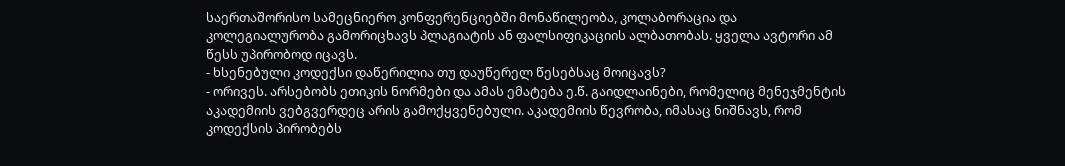საერთაშორისო სამეცნიერო კონფერენციებში მონაწილეობა, კოლაბორაცია და კოლეგიალურობა გამორიცხავს პლაგიატის ან ფალსიფიკაციის ალბათობას. ყველა ავტორი ამ წესს უპირობოდ იცავს.
- ხსენებული კოდექსი დაწერილია თუ დაუწერელ წესებსაც მოიცავს?
- ორივეს. არსებობს ეთიკის ნორმები და ამას ემატება ე.წ. გაიდლაინები, რომელიც მენეჯმენტის აკადემიის ვებგვერდეც არის გამოქყვენებული. აკადემიის წევრობა, იმასაც ნიშნავს, რომ კოდექსის პირობებს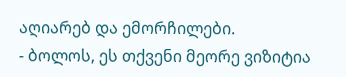აღიარებ და ემორჩილები.
- ბოლოს, ეს თქვენი მეორე ვიზიტია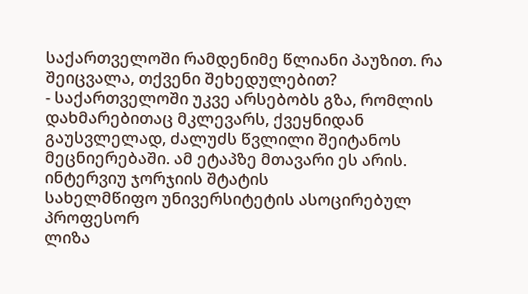საქართველოში რამდენიმე წლიანი პაუზით. რა შეიცვალა, თქვენი შეხედულებით?
- საქართველოში უკვე არსებობს გზა, რომლის დახმარებითაც მკლევარს, ქვეყნიდან გაუსვლელად, ძალუძს წვლილი შეიტანოს მეცნიერებაში. ამ ეტაპზე მთავარი ეს არის.
ინტერვიუ ჯორჯიის შტატის
სახელმწიფო უნივერსიტეტის ასოცირებულ პროფესორ
ლიზა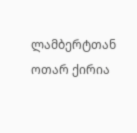ლამბერტთან
ოთარ ქირია